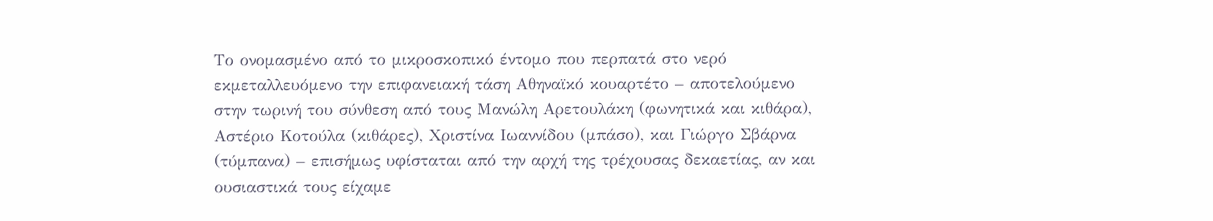Το ονομασμένο από το μικροσκοπικό έντομο που περπατά στο νερό εκμεταλλευόμενο την επιφανειακή τάση Αθηναϊκό κουαρτέτο – αποτελούμενο στην τωρινή του σύνθεση από τους Μανώλη Αρετουλάκη (φωνητικά και κιθάρα), Αστέριο Κοτούλα (κιθάρες), Χριστίνα Ιωαννίδου (μπάσο), και Γιώργο Σβάρνα (τύμπανα) – επισήμως υφίσταται από την αρχή της τρέχουσας δεκαετίας, αν και ουσιαστικά τους είχαμε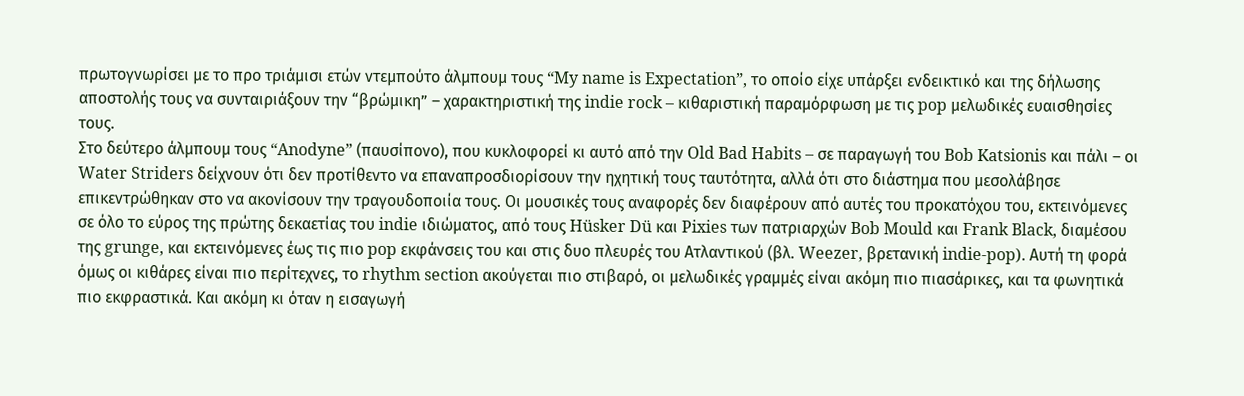πρωτογνωρίσει με το προ τριάμισι ετών ντεμπούτο άλμπουμ τους “My name is Expectation”, το οποίο είχε υπάρξει ενδεικτικό και της δήλωσης αποστολής τους να συνταιριάξουν την “βρώμικη” – χαρακτηριστική της indie rock – κιθαριστική παραμόρφωση με τις pop μελωδικές ευαισθησίες τους.
Στο δεύτερο άλμπουμ τους “Anodyne” (παυσίπονο), που κυκλοφορεί κι αυτό από την Old Bad Habits – σε παραγωγή του Bob Katsionis και πάλι – οι Water Striders δείχνουν ότι δεν προτίθεντο να επαναπροσδιορίσουν την ηχητική τους ταυτότητα, αλλά ότι στο διάστημα που μεσολάβησε επικεντρώθηκαν στο να ακονίσουν την τραγουδοποιία τους. Οι μουσικές τους αναφορές δεν διαφέρουν από αυτές του προκατόχου του, εκτεινόμενες σε όλο το εύρος της πρώτης δεκαετίας του indie ιδιώματος, από τους Hüsker Dü και Pixies των πατριαρχών Bob Mould και Frank Black, διαμέσου της grunge, και εκτεινόμενες έως τις πιο pop εκφάνσεις του και στις δυο πλευρές του Ατλαντικού (βλ. Weezer, βρετανική indie-pop). Αυτή τη φορά όμως οι κιθάρες είναι πιο περίτεχνες, το rhythm section ακούγεται πιο στιβαρό, οι μελωδικές γραμμές είναι ακόμη πιο πιασάρικες, και τα φωνητικά πιο εκφραστικά. Και ακόμη κι όταν η εισαγωγή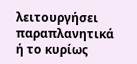λειτουργήσει παραπλανητικά ή το κυρίως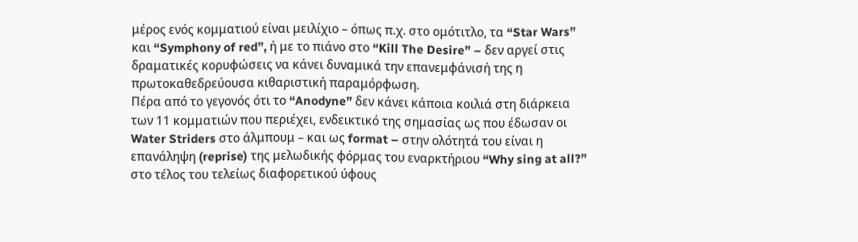μέρος ενός κομματιού είναι μειλίχιο – όπως π.χ. στο ομότιτλο, τα “Star Wars” και “Symphony of red”, ή με το πιάνο στο “Kill The Desire” – δεν αργεί στις δραματικές κορυφώσεις να κάνει δυναμικά την επανεμφάνισή της η πρωτοκαθεδρεύουσα κιθαριστική παραμόρφωση.
Πέρα από το γεγονός ότι το “Anodyne” δεν κάνει κάποια κοιλιά στη διάρκεια των 11 κομματιών που περιέχει, ενδεικτικό της σημασίας ως που έδωσαν οι Water Striders στο άλμπουμ – και ως format – στην ολότητά του είναι η επανάληψη (reprise) της μελωδικής φόρμας του εναρκτήριου “Why sing at all?” στο τέλος του τελείως διαφορετικού ύφους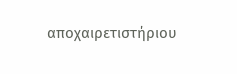αποχαιρετιστήριου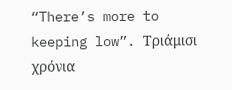“There’s more to keeping low”. Τριάμισι χρόνια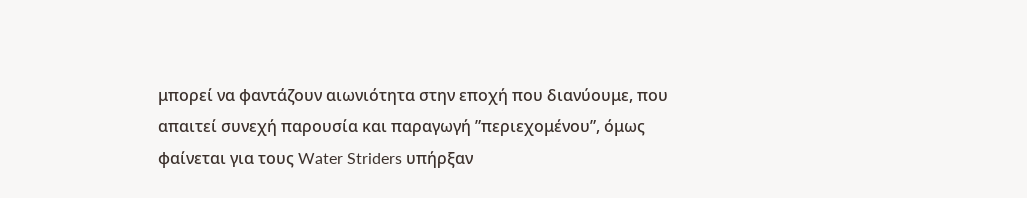μπορεί να φαντάζουν αιωνιότητα στην εποχή που διανύουμε, που απαιτεί συνεχή παρουσία και παραγωγή ”περιεχομένου”, όμως φαίνεται για τους Water Striders υπήρξαν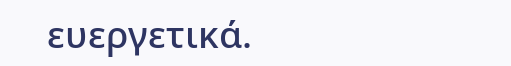ευεργετικά.